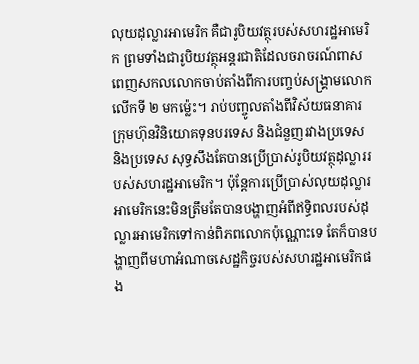លុយដុល្លារអាមេរិក គឺជារូបិយវត្ថុរបស់សហរដ្ឋអាមេរិក ព្រមទាំងជារូបិយវត្ថុអន្តរជាតិដែលចរាចរណ៍ពាសពេញសកលលោកចាប់តាំងពីការបញ្ចប់សង្គ្រាមលោកលើកទី ២ មកម្ល៉េះ។ រាប់បញ្ចូលតាំងពីវិស័យធនាគារ ក្រុមហ៊ុនវិនិយោគទុនបរទេស និងជំនួញរវាងប្រទេស និងប្រទេស សុទ្ធសឹងតែបានប្រើប្រាស់រូបិយវត្ថុដុល្លាររបស់សហរដ្ឋអាមេរិក។ ប៉ុន្តែការប្រើប្រាស់លុយដុល្លារអាមេរិកនេះមិនត្រឹមតែបានបង្ហាញអំពីឥទ្ធិពលរបស់ដុល្លារអាមេរិកទៅកាន់ពិភពលោកប៉ុណ្ណោះទេ តែក៏បានបង្ហាញពីមហាអំណាចសេដ្ឋកិច្ចរបស់សហរដ្ឋអាមេរិកផង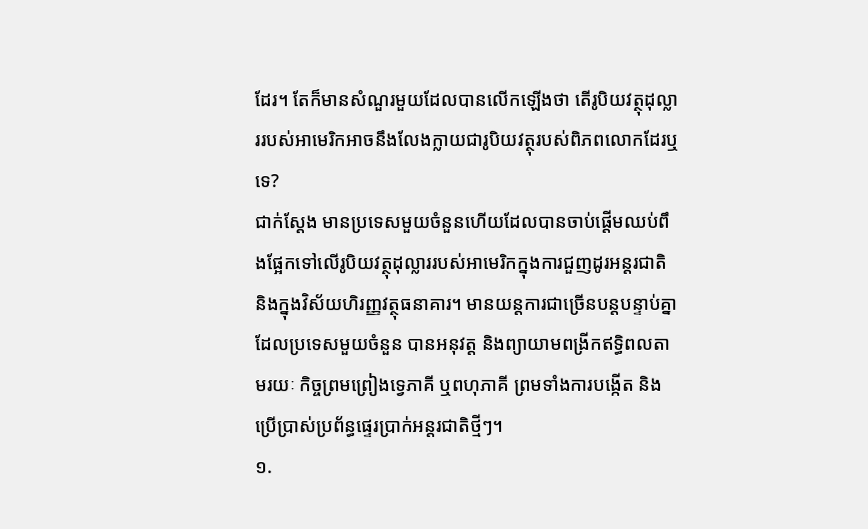ដែរ។ តែក៏មានសំណួរមួយដែលបានលើកឡើងថា តើរូបិយវត្ថុដុល្លាររបស់អាមេរិកអាចនឹងលែងក្លាយជារូបិយវត្ថុរបស់ពិភពលោកដែរឬទេ?
ជាក់ស្ដែង មានប្រទេសមួយចំនួនហើយដែលបានចាប់ផ្តើមឈប់ពឹងផ្អែកទៅលើរូបិយវត្ថុដុល្លាររបស់អាមេរិកក្នុងការជួញដូរអន្តរជាតិ និងក្នុងវិស័យហិរញ្ញវត្ថុធនាគារ។ មានយន្តការជាច្រើនបន្តបន្ទាប់គ្នាដែលប្រទេសមួយចំនួន បានអនុវត្ត និងព្យាយាមពង្រីកឥទ្ធិពលតាមរយៈ កិច្ចព្រមព្រៀងទ្វេភាគី ឬពហុភាគី ព្រមទាំងការបង្កើត និងប្រើប្រាស់ប្រព័ន្ធផ្ទេរប្រាក់អន្តរជាតិថ្មីៗ។
១.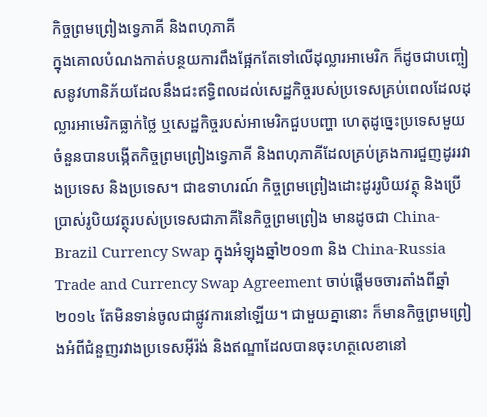កិច្ចព្រមព្រៀងទ្វេភាគី និងពហុភាគី
ក្នុងគោលបំណងកាត់បន្ថយការពឹងផ្អែកតែទៅលើដុល្លារអាមេរិក ក៏ដូចជាបញ្ចៀសនូវហានិភ័យដែលនឹងជះឥទ្ធិពលដល់សេដ្ឋកិច្ចរបស់ប្រទេសគ្រប់ពេលដែលដុល្លារអាមេរិកធ្លាក់ថ្លៃ ឬសេដ្ឋកិច្ចរបស់អាមេរិកជួបបញ្ហា ហេតុដូច្នេះប្រទេសមួយចំនួនបានបង្កើតកិច្ចព្រមព្រៀងទ្វេភាគី និងពហុភាគីដែលគ្រប់គ្រងការជួញដូររវាងប្រទេស និងប្រទេស។ ជាឧទាហរណ៍ កិច្ចព្រមព្រៀងដោះដូររូបិយវត្ថុ និងប្រើប្រាស់រូបិយវត្ថុរបស់ប្រទេសជាភាគីនៃកិច្ចព្រមព្រៀង មានដូចជា China-Brazil Currency Swap ក្នុងអំឡុងឆ្នាំ២០១៣ និង China-Russia Trade and Currency Swap Agreement ចាប់ផ្តើមចចារតាំងពីឆ្នាំ២០១៤ តែមិនទាន់ចូលជាផ្លូវការនៅឡើយ។ ជាមួយគ្នានោះ ក៏មានកិច្ចព្រមព្រៀងអំពីជំនួញរវាងប្រទេសអ៊ីរ៉ង់ និងឥណ្ឌាដែលបានចុះហត្ថលេខានៅ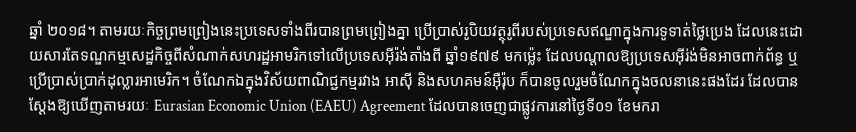ឆ្នាំ ២០១៨។ តាមរយៈកិច្ចព្រមព្រៀងនេះប្រទេសទាំងពីរបានព្រមព្រៀងគ្នា ប្រើប្រាស់រូបិយវត្ថុរូពីរបស់ប្រទេសឥណ្ឌាក្នុងការទូទាត់ថ្លៃប្រេង ដែលនេះដោយសារតែទណ្ឌកម្មសេដ្ឋកិច្ចពីសំណាក់សហរដ្ឋអាមរិកទៅលើប្រទេសអ៊ីរ៉ង់តាំងពី ឆ្នាំ១៩៧៩ មកម្ល៉េះ ដែលបណ្តាលឱ្យប្រទេសអ៊ីរ់ង់មិនអាចពាក់ព័ន្ធ ឬប្រើប្រាស់ប្រាក់ដុល្លារអាមេរិក។ ចំណែកឯក្នុងវិស័យពាណិជ្ជកម្មរវាង អាស៊ី និងសហគមន៍អ៊ឺរ៉ុប ក៏បានចូលរួមចំណែកក្នុងចលនានេះផងដែរ ដែលបានស្ដែងឱ្យឃើញតាមរយៈ Eurasian Economic Union (EAEU) Agreement ដែលបានចេញជាផ្លូវការនៅថ្ងៃទី០១ ខែមករា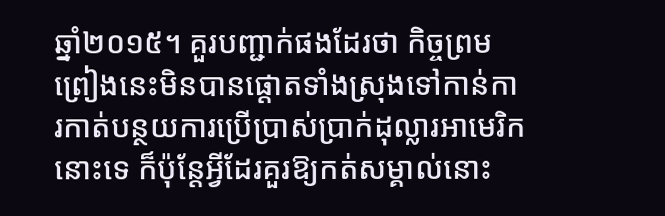ឆ្នាំ២០១៥។ គួរបញ្ជាក់ផងដែរថា កិច្ចព្រមព្រៀងនេះមិនបានផ្តោតទាំងស្រុងទៅកាន់ការកាត់បន្ថយការប្រើប្រាស់ប្រាក់ដុល្លារអាមេរិកនោះទេ ក៏ប៉ុន្តែអ្វីដែរគួរឱ្យកត់សម្គាល់នោះ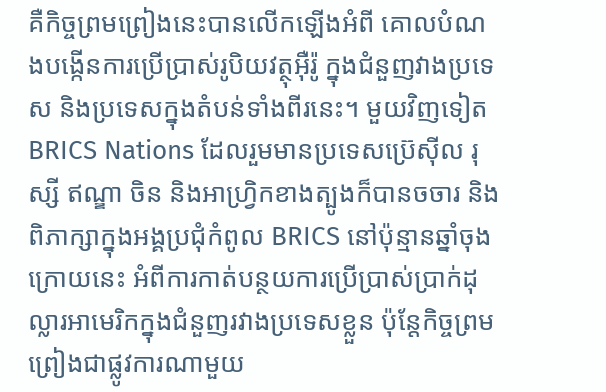គឺកិច្ចព្រមព្រៀងនេះបានលើកឡើងអំពី គោលបំណងបង្កើនការប្រើប្រាស់រូបិយវត្ថុអ៊ឺរ៉ូ ក្នុងជំនួញវាងប្រទេស និងប្រទេសក្នុងតំបន់ទាំងពីរនេះ។ មួយវិញទៀត BRICS Nations ដែលរួមមានប្រទេសប៊្រេស៊ីល រុស្សី ឥណ្ឌា ចិន និងអាហ្វ្រិកខាងត្បូងក៏បានចចារ និងពិភាក្សាក្នុងអង្គប្រជុំកំពូល BRICS នៅប៉ុន្មានឆ្នាំចុងក្រោយនេះ អំពីការកាត់បន្ថយការប្រើប្រាស់ប្រាក់ដុល្លារអាមេរិកក្នុងជំនួញរវាងប្រទេសខ្លួន ប៉ុន្តែកិច្ចព្រមព្រៀងជាផ្លូវការណាមួយ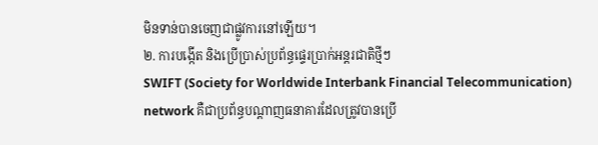មិនទាន់បានចេញជាផ្លូវការនៅឡើយ។
២. ការបង្កើត និងប្រើប្រាស់ប្រព័ន្ធផ្ទេរប្រាក់អន្តរជាតិថ្មីៗ
SWIFT (Society for Worldwide Interbank Financial Telecommunication) network គឺជាប្រព័ន្ធបណ្តាញធនាគារដែលត្រូវបានប្រើ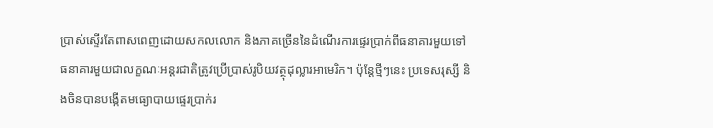ប្រាស់ស្ទើរតែពាសពេញដោយសកលលោក និងភាគច្រើននៃដំណើរការផ្ទេរប្រាក់ពីធនាគារមួយទៅធនាគារមួយជាលក្ខណៈអន្តរជាតិត្រូវប្រើប្រាស់រូបិយវត្ថុដុល្លារអាមេរិក។ ប៉ុន្តែថ្មីៗនេះ ប្រទេសរុស្សី និងចិនបានបង្កើតមធ្យោបាយផ្ទេរប្រាក់រ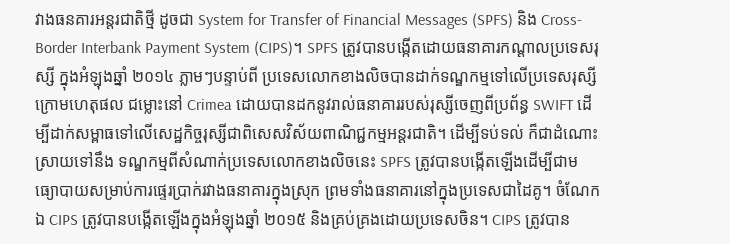វាងធនគារអន្តរជាតិថ្មី ដូចជា System for Transfer of Financial Messages (SPFS) និង Cross-Border Interbank Payment System (CIPS)។ SPFS ត្រូវបានបង្កើតដោយធនាគារកណ្ដាលប្រទេសរុស្សី ក្នុងអំឡុងឆ្នាំ ២០១៤ ភ្លាមៗបន្ទាប់ពី ប្រទេសលោកខាងលិចបានដាក់ទណ្ឌកម្មទៅលើប្រទេសរុស្សីក្រោមហេតុផល ជម្លោះនៅ Crimea ដោយបានដកនូវរាល់ធនាគាររបស់រុស្សីចេញពីប្រព័ន្ធ SWIFT ដើម្បីដាក់សម្ពាធទៅលើសេដ្ឋកិច្ចរុស្សីជាពិសេសវិស័យពាណិជ្ជកម្មអន្តរជាតិ។ ដើម្បីទប់ទល់ ក៏ជាដំណោះស្រាយទៅនឹង ទណ្ឌកម្មពីសំណាក់ប្រទេសលោកខាងលិចនេះ SPFS ត្រូវបានបង្កើតឡើងដើម្បីជាមធ្យោបាយសម្រាប់ការផ្ទេរប្រាក់រវាងធនាគារក្នុងស្រុក ព្រមទាំងធនាគារនៅក្នុងប្រទេសជាដៃគូ។ ចំណែកឯ CIPS ត្រូវបានបង្កើតឡើងក្នុងអំឡុងឆ្នាំ ២០១៥ និងគ្រប់គ្រងដោយប្រទេសចិន។ CIPS ត្រូវបាន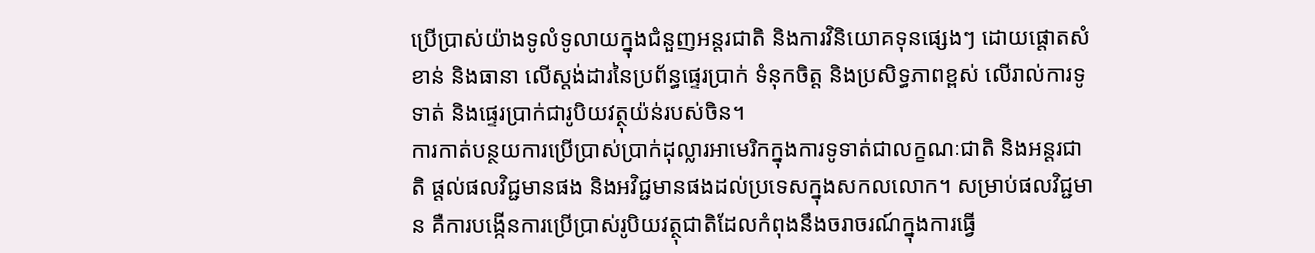ប្រើប្រាស់យ៉ាងទូលំទូលាយក្នុងជំនួញអន្តរជាតិ និងការវិនិយោគទុនផ្សេងៗ ដោយផ្តោតសំខាន់ និងធានា លើស្តង់ដារនៃប្រព័ន្ធផ្ទេរប្រាក់ ទំនុកចិត្ត និងប្រសិទ្ធភាពខ្ពស់ លើរាល់ការទូទាត់ និងផ្ទេរប្រាក់ជារូបិយវត្ថុយ៉ន់របស់ចិន។
ការកាត់បន្ថយការប្រើប្រាស់ប្រាក់ដុល្លារអាមេរិកក្នុងការទូទាត់ជាលក្ខណៈជាតិ និងអន្តរជាតិ ផ្តល់ផលវិជ្ជមានផង និងអវិជ្ជមានផងដល់ប្រទេសក្នុងសកលលោក។ សម្រាប់ផលវិជ្ជមាន គឺការបង្កើនការប្រើប្រាស់រូបិយវត្ថុជាតិដែលកំពុងនឹងចរាចរណ៍ក្នុងការធ្វើ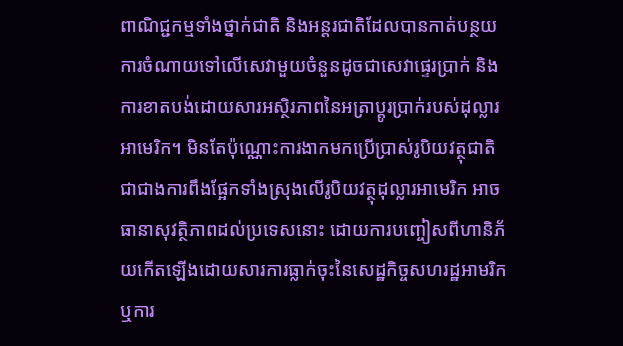ពាណិជ្ជកម្មទាំងថ្នាក់ជាតិ និងអន្តរជាតិដែលបានកាត់បន្ថយការចំណាយទៅលើសេវាមួយចំនួនដូចជាសេវាផ្ទេរប្រាក់ និងការខាតបង់ដោយសារអស្ថិរភាពនៃអត្រាប្តូរប្រាក់របស់ដុល្លារអាមេរិក។ មិនតែប៉ុណ្ណោះការងាកមកប្រើប្រាស់រូបិយវត្ថុជាតិ ជាជាងការពឹងផ្អែកទាំងស្រុងលើរូបិយវត្ថុដុល្លារអាមេរិក អាចធានាសុវត្ថិភាពដល់ប្រទេសនោះ ដោយការបញ្ចៀសពីហានិភ័យកើតឡើងដោយសារការធ្លាក់ចុះនៃសេដ្ឋកិច្ចសហរដ្ឋអាមរិក ឬការ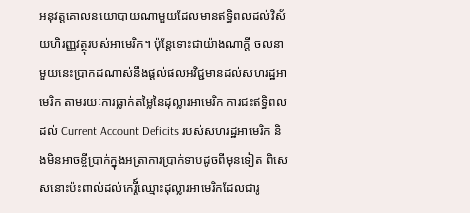អនុវត្តគោលនយោបាយណាមួយដែលមានឥទ្ធិពលដល់វិស័យហិរញ្ញវត្ថុរបស់អាមេរិក។ ប៉ុន្តែទោះជាយ៉ាងណាក្តី ចលនាមួយនេះប្រាកដណាស់នឹងផ្តល់ផលអវិជ្ជមានដល់សហរដ្ឋអាមេរិក តាមរយៈការធ្លាក់តម្លៃនៃដុល្លារអាមេរិក ការជះឥទ្ធិពលដល់ Current Account Deficits របស់សហរដ្ឋអាមេរិក និងមិនអាចខ្ចីប្រាក់ក្នុងអត្រាការប្រាក់ទាបដូចពីមុនទៀត ពិសេសនោះប៉ះពាល់ដល់កេរ្តី៍ឈ្មោះដុល្លារអាមេរិកដែលជារូ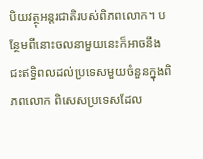បិយវត្ថុអន្តរជាតិរបស់ពិភពលោក។ បន្ថែមពីនោះចលនាមួយនេះក៏អាចនឹងជះឥទ្ធិពលដល់ប្រទេសមួយចំនួនក្នុងពិភពលោក ពិសេសប្រទេសដែល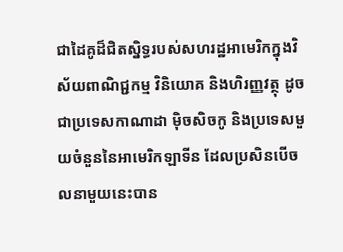ជាដៃគូដ៏ជិតស្និទ្ធរបស់សហរដ្ឋអាមេរិកក្នុងវិស័យពាណិជ្ជកម្ម វិនិយោគ និងហិរញ្ញវត្ថុ ដូចជាប្រទេសកាណាដា ម៉ិចសិចកូ និងប្រទេសមួយចំនួននៃអាមេរិកឡាទីន ដែលប្រសិនបើចលនាមួយនេះបាន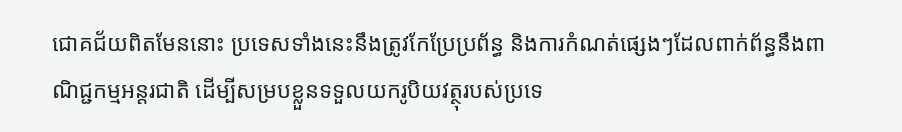ជោគជ័យពិតមែននោះ ប្រទេសទាំងនេះនឹងត្រូវកែប្រែប្រព័ន្ធ និងការកំណត់ផ្សេងៗដែលពាក់ព័ន្ធនឹងពាណិជ្ជកម្មអន្តរជាតិ ដើម្បីសម្របខ្លួនទទួលយករូបិយវត្ថុរបស់ប្រទេ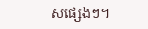សផ្សេងៗ។